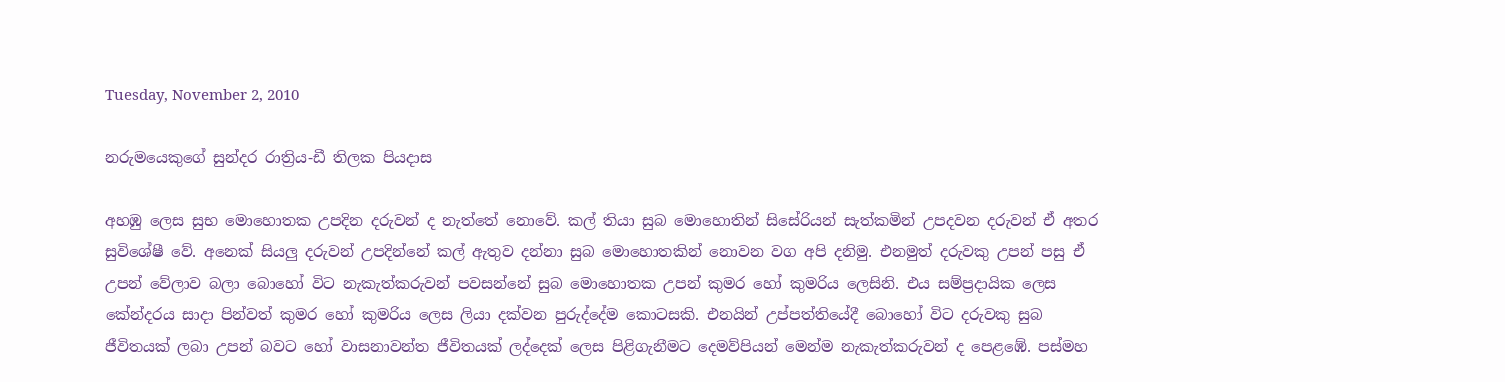Tuesday, November 2, 2010

නරුමයෙකුගේ සුන්දර රාත්‍රිය-ඩී තිලක පියදාස

අහඹු ලෙස සුභ මොහොතක උපදින දරුවන් ද නැත්තේ‍ නොවේ. කල් තියා සුබ මොහොතින් සිසේරියන් සැත්කමින් උපදවන දරුවන් ඒ අතර සුවිශේෂී වේ. අනෙක් සියලු දරුවන් උපදින්නේ කල් ඇතුව දන්නා සුබ මොහොතකින් නොවන වග අපි දනිමු. එනමුත් දරුවකු උපන් පසු ඒ උපන් වේලාව බලා බොහෝ විට නැකැත්කරුවන් පවසන්නේ සුබ මො‍හොතක උපන් කුමර හෝ කුමරිය ලෙසිනි. එය සම්ප්‍රදායික ලෙස කේන්දරය සාදා පින්වත් කුමර හෝ කුමරිය ලෙස ලියා දක්වන පුරුද්දේම කොටසකි. එනයින් උප්පත්තියේදී බොහෝ විට දරුවකු සුබ ජීවිතයක් ලබා උපන් බවට හෝ වාසනාවන්ත ජීවිතයක් ලද්දෙක් ලෙස පිළිගැනීමට දෙමව්පියන් මෙන්ම නැකැත්කරුවන් ද ‍පෙළඹේ. පස්මහ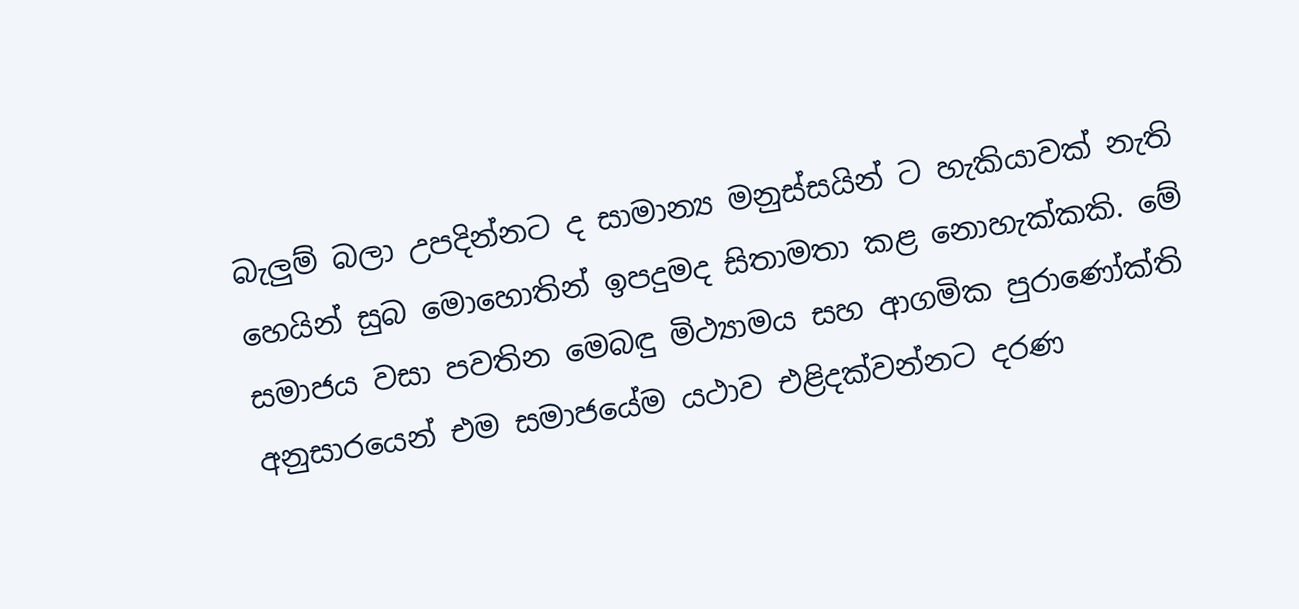බැලුම් බලා උපදින්නට ද සාමාන්‍ය මනුස්සයින් ට හැකියාවක් නැති හෙයින් සුබ මොහොතින් ඉපදුමද සිතාමතා කළ නොහැක්කකි. මේ සමාජය වසා පවතින මෙබඳු මිථ්‍යාමය සහ ආගමික පුරාණෝක්ති අනුසාරයෙන් එම සමාජයේම යථාව එළිදක්වන්නට දරණ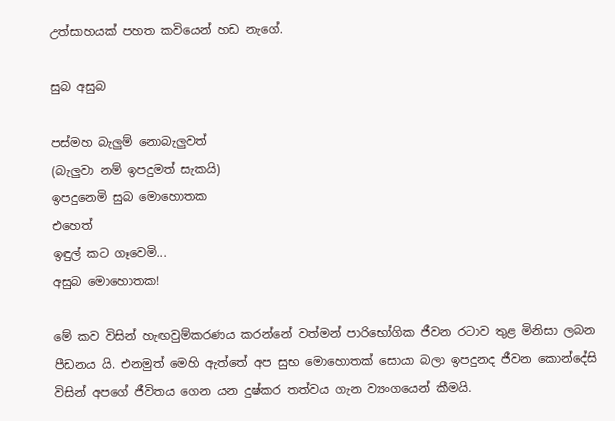උත්සාහයක් පහත කවියෙන් හඩ නැගේ.

සුබ අසුබ

පස්මහ බැලුම් නොබැලුවත්
(බැලුවා නම් ඉපදුමත් සැකයි)
ඉපදුනෙමි සුබ මොහොතක
එහෙත්
ඉඳුල් කට ගෑවෙමි...
අසුබ මො‍හොතක!

මේ කව විසින් හැඟවුම්කරණය කරන්නේ වත්මන් පාරිභෝගික ජීවන රටාව තුළ මිනිසා ලබන පීඩනය යි. එනමුත් මෙහි ඇත්තේ අප සුභ මොහොතක් සොයා බලා ඉපදුනද ජීවන කොන්දේසි විසින් අපගේ ජීවිතය ගෙන යන දුෂ්කර තත්වය ගැන ව්‍යංගයෙන් කීමයි.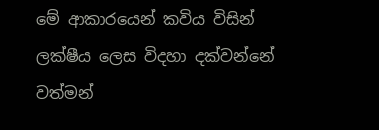මේ ආකාරයෙන් කවිය විසින් ලක්ෂීය ලෙස විදහා දක්වන්නේ වත්මන්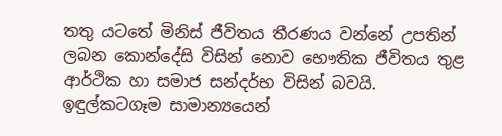තතු යටතේ මිනිස් ජීවිතය තීරණය වන්නේ උපතින් ලබන කොන්දේසි විසින් නොව භෞතික ජීවිතය තුළ ආර්ථික හා සමාජ සන්දර්භ විසින් බවයි. ඉඳුල්කටගෑම සාමාන්‍යයෙන්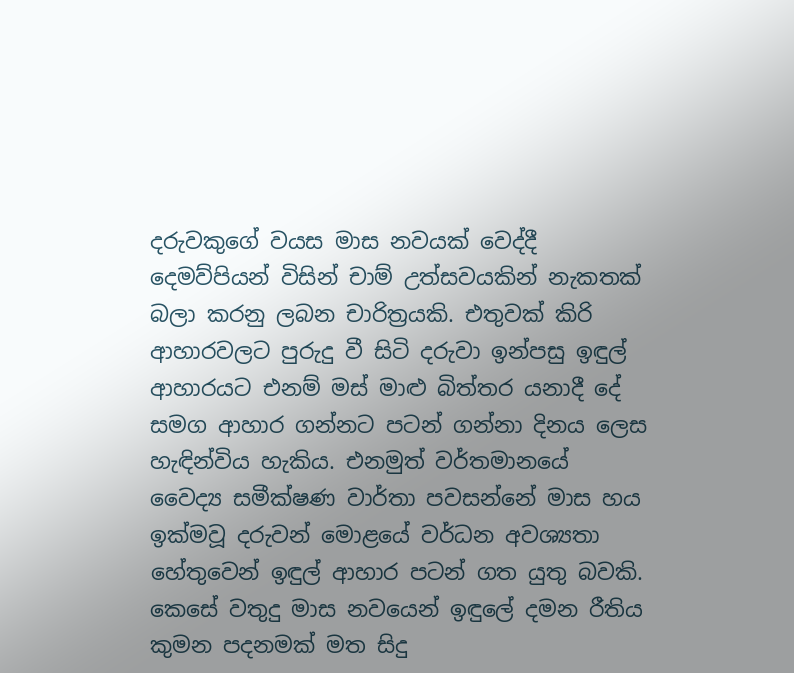දරුවකුගේ වයස මාස නවයක් වෙද්දී දෙමව්පියන් විසින් චාම් උත්සවයකින් නැකතක් බලා කරනු ලබන චාරිත්‍රයකි. එතුවක් කිරි ආහාරවලට පුරුදු වී සිටි දරුවා ඉන්පසු ඉඳුල් ආහාරයට එනම් මස් මාළු බිත්තර යනාදී දේ සමග ආහාර ගන්නට පටන් ගන්නා දිනය ලෙස හැඳින්විය හැකිය. එනමුත් වර්තමානයේ වෛද්‍ය සමීක්ෂණ වාර්තා පවසන්නේ මාස හය ඉක්මවූ දරුවන් මොළයේ වර්ධන අවශ්‍යතා හේතුවෙන් ඉඳුල් ආහාර පටන් ගත යුතු බවකි. කෙසේ වතුදු මාස නවයෙන් ඉඳුලේ දමන රීතිය කුමන පදනමක් මත සිදු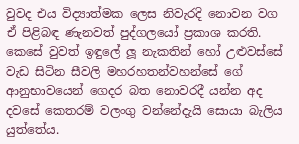වුවද එය විද්‍යාත්මක ලෙස නිවැරදි නොවන වග ඒ පිළිබඳ ණැනවත් පුද්ගලයෝ ප්‍රකාශ කරති. කෙසේ වුවත් ඉඳුලේ ලූ නැකතින් හෝ උළුවස්සේ වැඩ සිටින සීවලි මහරහතන්වහන්සේ ගේ ආනුභාවයෙන් ගෙදර බත නොවරදී යන්න අද දවසේ කෙතරම් වලංගු වන්නේදැයි සොයා බැලිය යුත්තේය.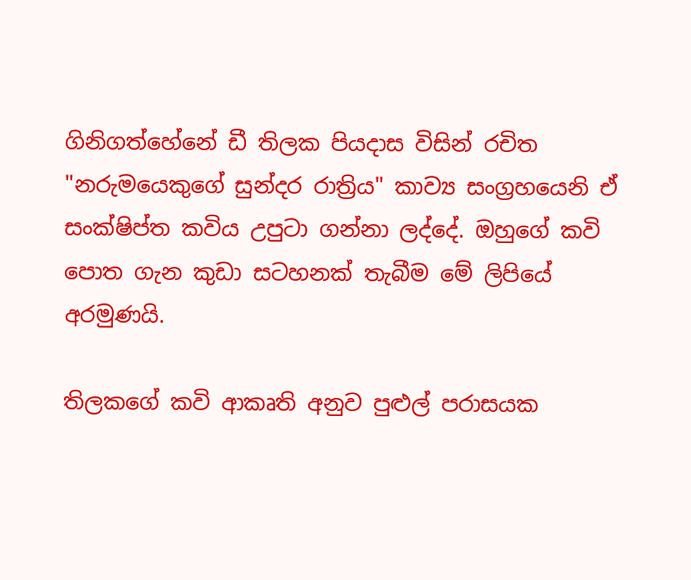ගිනිගත්හේනේ ඩී තිලක පියදාස විසින් රචිත "නරුමයෙකුගේ සුන්දර රාත්‍රිය" කාව්‍ය සංග්‍රහයෙනි ඒ සංක්ෂිප්ත කවිය උපුටා ගන්නා ලද්දේ. ඔහුගේ කවි පොත ගැන කුඩා සටහනක් තැබීම මේ ලිපියේ අරමුණයි.

තිලක‍ගේ කවි ආකෘති අනුව පුළුල් පරාසයක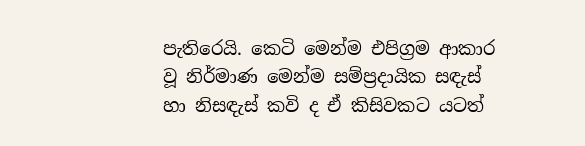පැතිරෙයි. කෙටි මෙන්ම එපිග්‍රම ආකාර වූ නිර්මාණ මෙන්ම සම්ප්‍රදායික සඳැස් හා නිසඳැස් කවි ද ඒ කිසිවකට යටත්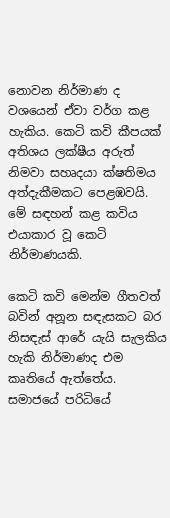නොවන නිර්මාණ ද වශයෙන් ඒවා වර්ග කළ හැකිය. කෙටි කවි කීපයක් අතිශය ලක්ෂීය අරුත් නිමවා සහෘදයා ක්ෂතිමය අත්දැකීමකට පෙළඹවයි. මේ සඳහන් කළ කවිය එයාකාර වූ කෙටි නිර්මාණයකි.

කෙටි කවි මෙන්ම ගීතවත් බවින් අනූන සඳැසකට බර නිසඳැස් ආරේ යැයි සැලකිය හැකි නිර්මාණද එම කෘතියේ ඇත්තේය. සමාජයේ පරිධියේ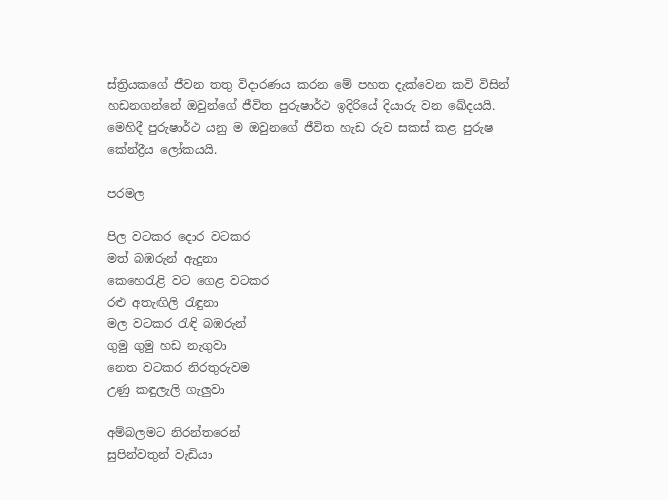ස්ත්‍රියකගේ ජීවන තතු විදාරණය කරන මේ පහත දැක්වෙන කවි විසින් හඩනගන්නේ ඔවුන්ගේ ජීවිත පුරුෂාර්ථ ඉදිරියේ දියාරු වන ඛේදයයි. මෙහිදී පුරුෂාර්ථ යනු ම ඔවුනගේ ජීවිත හැඩ රුව සකස් කළ පුරුෂ කේන්ද්‍රීය ලෝකයයි.

පරමල

පිල වටකර දොර වටකර
මත් බඹරුන් ඇදුනා
කෙහෙරැළි වට ගෙළ වටකර
රළු අතැඟිලි රැඳුනා
මල වටකර රැඳි බඹරුන්
ගුමු ගුමු හඩ නැගුවා
නෙත වටකර නිරතුරුවම
උණු කඳුලැලි ගැලුවා

අම්බලමට නිරන්තරෙන්
සුපින්වතුන් වැඩියා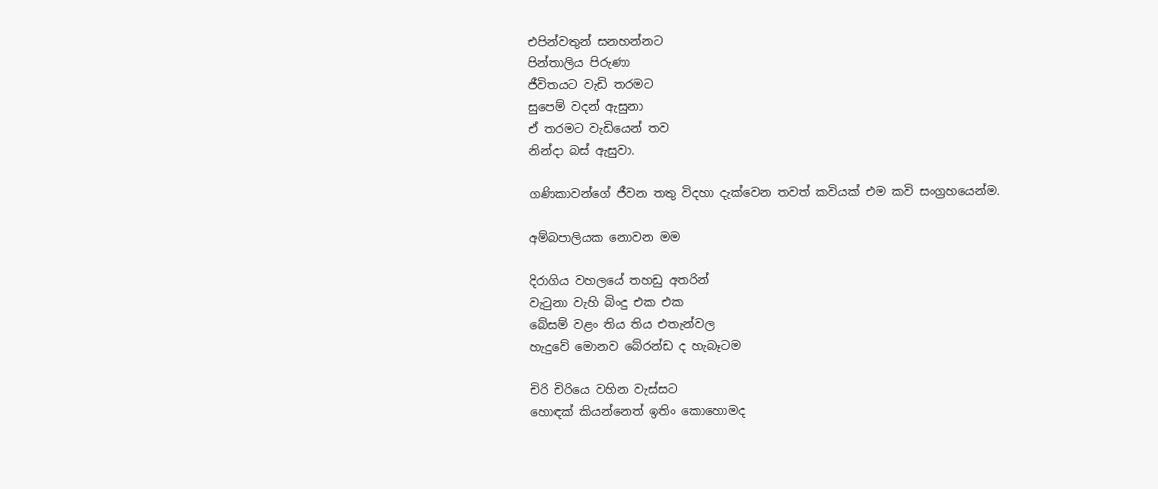එපින්වතුන් සනහන්නට
පින්තාලිය පිරුණා
ජීවිතයට වැඩි තරමට
සුපෙම් වදන් ඇසුනා
ඒ තරමට වැඩියෙන් තව
නින්දා බස් ඇසුවා.

ගණිකාවන්ගේ ජීවන තතු විදහා දැක්වෙන තවත් කවියක් එම කවි සංග්‍රහයෙන්ම.

අම්බපාලියක නොවන මම

දිරාගිය වහලයේ තහඩු අතරින්
වැටුනා වැහි බිංදු එක එක
බේසම් වළං තිය තිය එතැන්වල
හැදුවේ මොනව බේරන්ඩ ද හැබෑටම

චිරි චිරියෙ වහින වැස්සට
හොඳක් කියන්නෙත් ඉතිං කොහොමද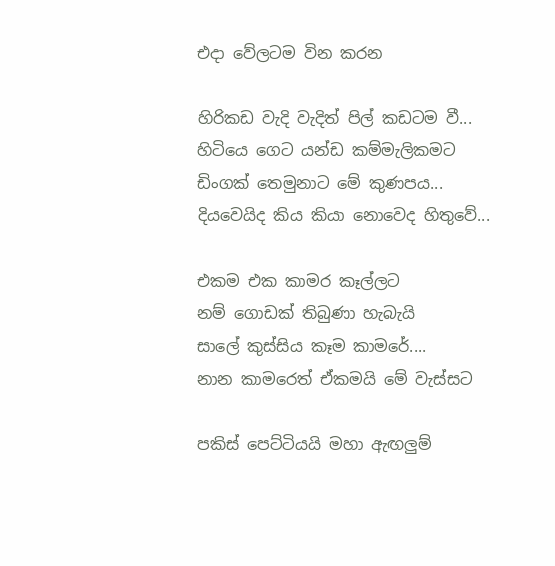එදා වේලටම වින කරන

හිරිකඩ වැදි වැදිත් පිල් කඩටම වී...
හිටියෙ ගෙට යන්ඩ කම්මැලිකමට
ඩිංගක් තෙමුනාට මේ කුණපය...
දියවෙයිද කිය කියා නොවෙද හිතුවේ...

එකම එක කාමර කෑල්ලට
නම් ගොඩක් තිබුණා හැබැයි
සාලේ කුස්සිය කෑම කාමරේ....
නාන කාමරෙත් ඒකමයි මේ වැස්සට

පකිස් පෙට්ටියයි මහා ඇඟලුම්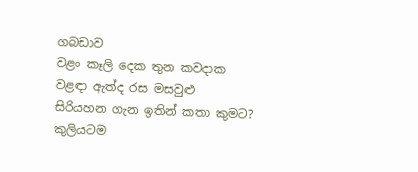ගබඩාව
වළං කෑලි දෙක තුන කවදාක
වළඳා ඇත්ද රස මසවුළු
සිරියහන ගැන ඉතින් කතා කුමට?
කුලියටම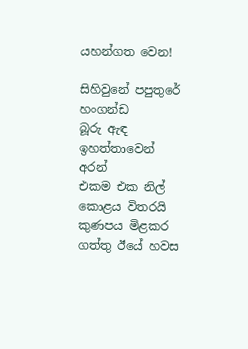යහන්ගත වෙන!

සිහිවුනේ පපුතුරේ හංගන්ඩ
බූරු ඇඳ ඉහත්තාවෙන් අරන්
එකම එක නිල් කොළය විතරයි
කුණපය මිළකර ගත්තු ඊයේ හවස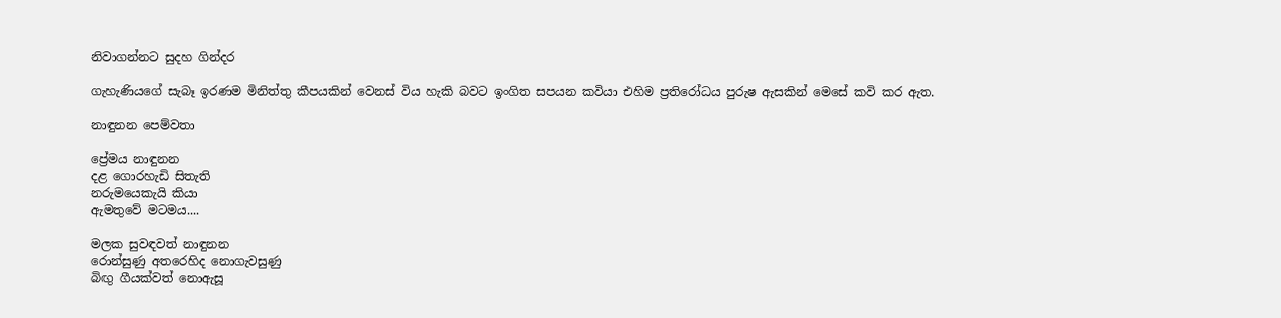නිවාගන්නට සුදහ ගින්දර

ගැහැණියගේ සැබෑ ඉරණම මිනිත්තු කීපයකින් වෙනස් විය හැකි බවට ඉංගිත සපයන කවියා එහිම ප්‍රතිරෝධය පුරුෂ ඇසකින් මෙසේ කවි කර ඇත.

නාඳුනන පෙම්වතා

ප්‍රේමය නාඳුනන
දළ ගොරහැඩි සිතැති
නරුමයෙකැයි කියා
ඇමතුවේ මටමය....

මලක සුවඳවත් නාඳුනන
රොන්සුණු අතරෙහිද නොගැවසුණු
බිඟු ගීයක්වත් නොඇසූ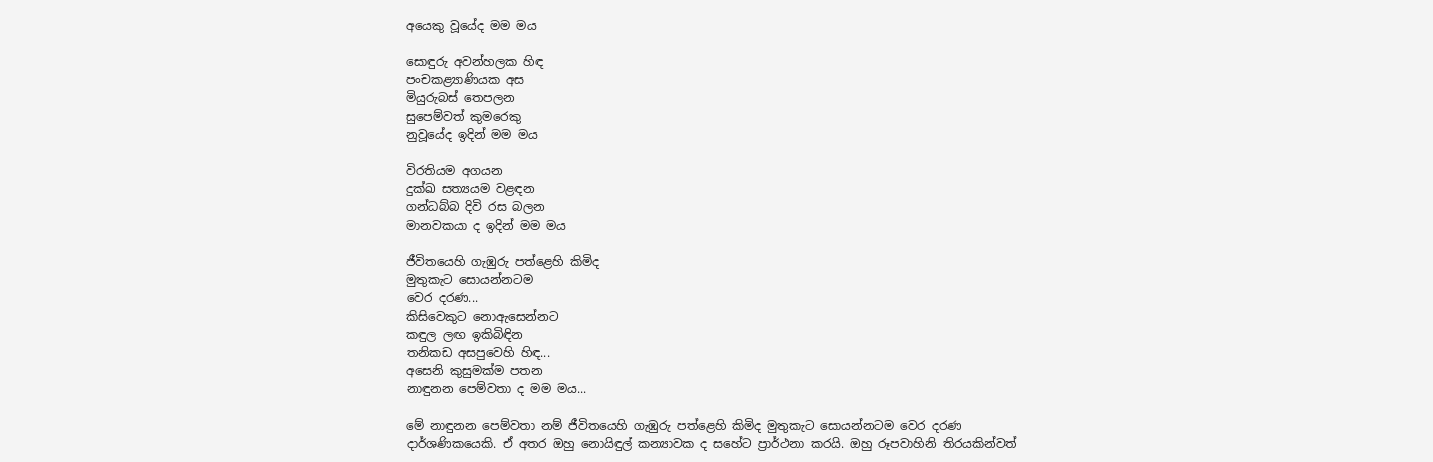අයෙකු වූයේද මම මය

සොඳුරු අවන්හලක හිඳ
පංචකළ්‍යාණියක අස
මියුරුබස් තෙපලන
සුපෙම්වත් කු‍මරෙකු
නුවූයේද ඉදින් මම මය

විරතියම අගයන
දුක්ඛ සත්‍යයම වළඳන
ගන්ධබ්බ දිවි රස බලන
මානවකයා ද ඉදින් මම මය

ජීවිතයෙහි ගැඹුරු පත්ළෙහි කිමිද
මුතුකැට සොයන්නටම
වෙර දරණ...
කිසිවෙකුට නොඇසෙන්නට
කඳුල ලඟ ඉකිබිඳින
තනිකඩ අසපුවෙහි හිඳ...
අසෙනි කුසුමක්ම පතන
නාඳුනන පෙම්වතා ද මම මය...

මේ ‍නාඳුනන පෙම්වතා නම් ජීවිතයෙහි ගැඹුරු පත්ළෙහි කිමිද මුතුකැට සොයන්නටම වෙර දරණ දාර්ශණිකයෙකි. ඒ අතර ඔහු නොයිඳුල් කන්‍යාවක ද සහේට ප්‍රාර්ථනා කරයි. ඔහු රූපවාහිනි තිරයකින්වත්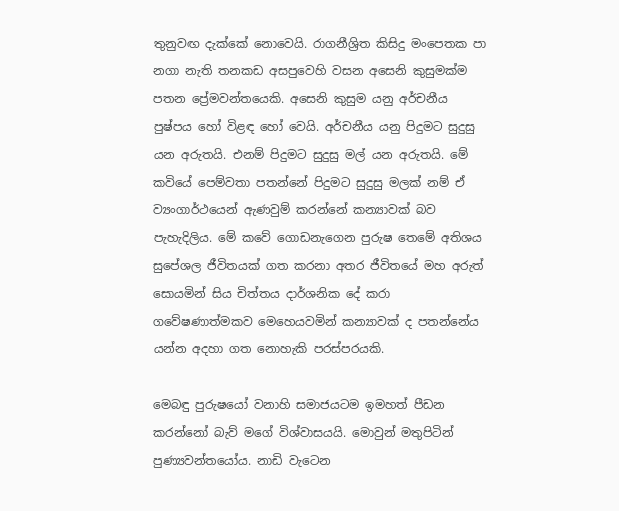තුනුවඟ දැක්කේ නොවෙයි. රාගනීශ්‍රිත කිසිදු මංපෙතක පා නගා නැති තනකඩ අසපුවෙහි වසන අසෙනි කුසුමක්ම පතන ප්‍රේමවන්තයෙකි. අසෙනි කුසුම යනු අර්චනීය පුෂ්පය හෝ විළඳ හෝ වෙයි. අර්චනීය යනු පිදුමට සුදුසු යන අරුතයි. එනම් පිදුමට සුදුසු මල් යන අරුතයි. මේ කවියේ පෙම්වතා පතන්නේ පිදුමට සුදුසු මලක් නම් ඒ ව්‍යංගාර්ථයෙන් ඇණවුම් කරන්නේ කන්‍යාවක් බව පැහැදිලිය. මේ කවේ ‍ගොඩනැගෙන පුරුෂ තෙමේ අතිශය සුපේශල ජීවිතයක් ගත කරනා අතර ජීවි‍තයේ මහ අරුත් සොයමින් සිය චිත්තය දාර්ශනික ‍දේ කරා ගවේෂණාත්මකව මෙහෙයවමින් කන්‍යාවක් ද පතන්නේය යන්න අදහා ගත නොහැකි පරස්පරයකි.

මෙබඳු පුරුෂයෝ වනාහි සමාජයටම ඉමහත් පීඩන කරන්නෝ බැව් මගේ විශ්වාසයයි. මොවුන් මතුපිටින් පුණ්‍යවන්තයෝය. නාඩි වැටෙන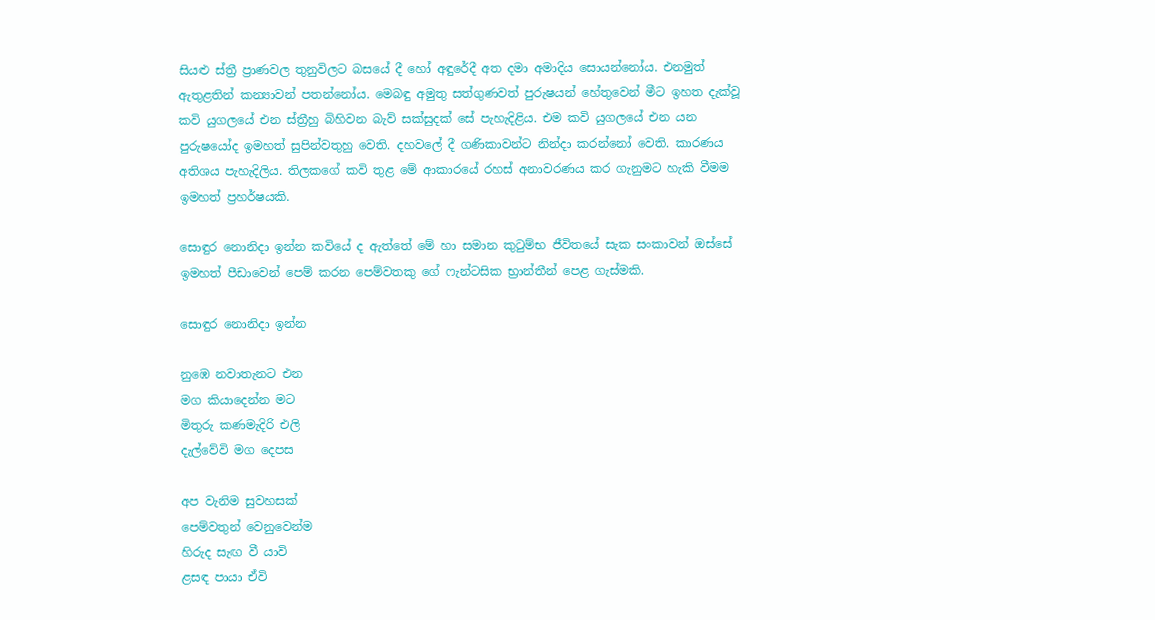සියළු ස්ත්‍රී ප්‍රාණවල තුනුවිලට බසයේ දී හෝ අඳුරේදී අත දමා අමාදිය සොයන්නෝය. එනමුත් ඇතුළතින් කන්‍යාවන් පතන්නෝය. මෙබඳු අමුතු සත්ගුණවත් පුරුෂයන් හේතුවෙන් මීට ඉහත දැක්වූ කවි යුගලයේ එන ස්ත්‍රීහු බිහිවන බැව් සක්සුදක් සේ පැහැදිළිය. එම කවි යුගලයේ එන යන පුරුෂයෝද ඉමහත් සුපින්වතුහු වෙති. දහවලේ දී ගණිකාවන්ට නින්දා කරන්නෝ වෙති. කාරණය අතිශය පැහැදිලිය. තිලකගේ කවි තුළ මේ ආකාර‍යේ රහස් අනාවරණය කර ගැනුමට හැකි වීමම ඉමහත් ප්‍රහර්ෂයකි.

සොඳුර නොනිදා ඉන්න කවියේ ද ඇත්තේ මේ හා සමාන කුටුම්භ ජීවිතයේ සැක සංකාවන් ඔස්සේ ඉමහත් පීඩාවෙන් පෙම් කරන පෙම්වතකු ගේ ෆැන්ටසික භ්‍රාන්තීන් පෙළ ගැස්මකි.

සොඳුර නොනිදා ඉන්න

නුඹෙ නවාතැනට එන
මග කියාදෙන්න මට
මිතුරු කණමැදිරි එලි
දැල්වේවි මග දෙපස

අප වැනිම සුවහසක්
පෙම්වතුන් වෙනුවෙන්ම
හිරුද සැඟ වී යාවි
ළසඳ පායා ඒවි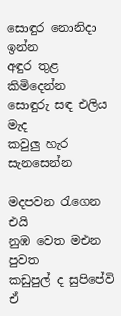සොඳුර නොනිදා ඉන්න
අඳුර තුළ කිමිදෙන්න
සොඳුරු සඳ එලිය මැද
කවුලු හැර සැනසෙන්න

මදපවන රැගෙන එයි
නුඹ වෙත මඑන පුවත
කඩුපුල් ද සුපිපේවි
ඒ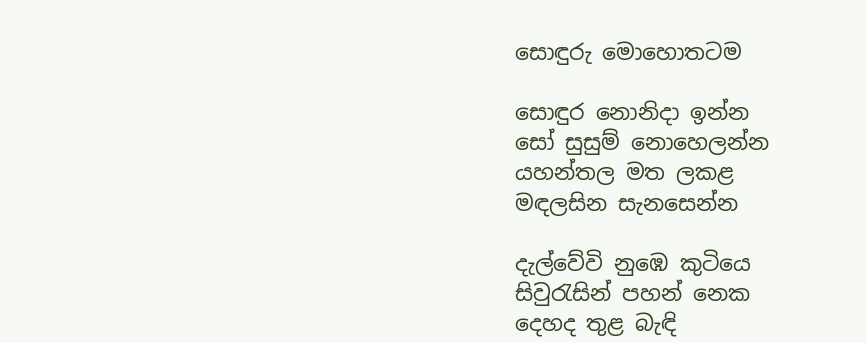සොඳුරු මොහොතටම

සොඳුර නොනිදා ඉන්න
සෝ සුසුම් නොහෙලන්න
යහන්තල මත ලකළ
මඳලසින සැනසෙන්න

දැල්වේවි නුඹෙ කුටියෙ
සිවුරැසින් පහන් නෙක
දෙහද තුළ බැඳි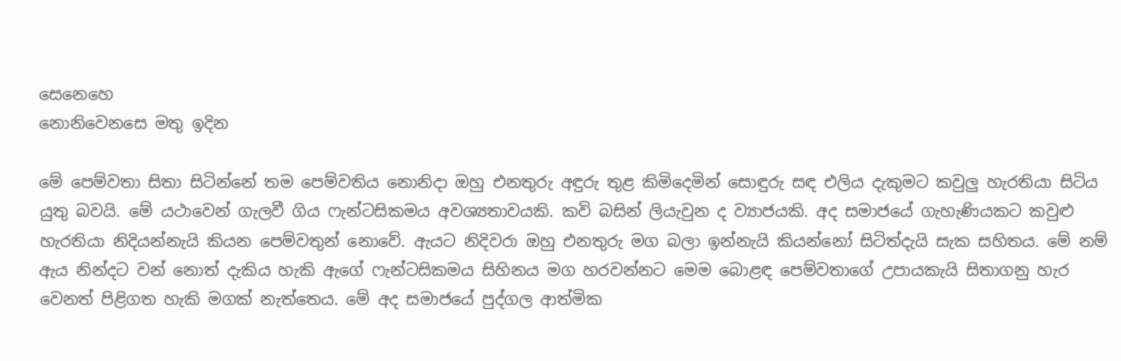සෙනෙහෙ
නොනිවෙනසෙ මතු ඉදින

මේ පෙම්වතා සිතා සිටින්නේ තම පෙම්වතිය නොනිදා ඔහු එනතුරු අඳුරු තුළ කිමිදෙමින් සොඳුරු සඳ එලිය දැකුමට කවුලු හැරතියා සිටිය යුතු බවයි. මේ යථාවෙන් ගැලවී ගිය ෆැන්ටසිකමය අවශ්‍යතාවයකි. කවි බසින් ලියැවුන ද ව්‍යාජයකි. අද සමාජයේ ගැහැණියකට කවුළු හැරතියා නිදියන්නැයි කියන පෙම්වතුන් නොවේ. ඇයට නිදිවරා ඔහු එනතුරු මග බලා ඉන්නැයි කියන්නෝ සිටිත්දැයි සැක සහිතය. මේ නම් ඇය නින්දට වන්‍ නොත් දැකිය හැකි ඇගේ ෆැන්ටසිකමය සිහිනය මග හරවන්නට මෙම බොළඳ පෙම්වතාගේ උපායකැයි සිතාගනු හැර වෙනත් පිළිගත හැකි මගක් නැත්තෙය. මේ අද සමාජයේ පුද්ගල ආත්මික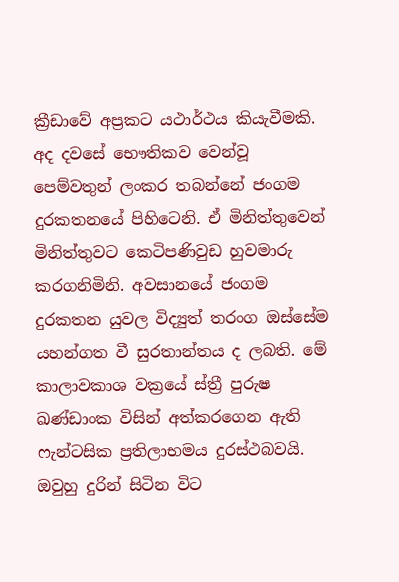ක්‍රීඩාවේ අප්‍රකට යථාර්ථය කියැවීමකි. අද දවසේ භෞතිකව වෙන්වූ පෙම්වතුන් ලංකර තබන්නේ ජංගම දුරකතනයේ පිහිටෙනි. ඒ මිනිත්තුවෙන් මිනිත්තුවට කෙටිපණිවුඩ හුවමාරු කරගනිමිනි. අවසානයේ ජංගම දුරකතන යුවල විද්‍යුත් තරංග ඔස්සේම යහන්ගත වී සුරතාන්තය ද ලබති. මේ කාලාවකාශ වක්‍රයේ ස්ත්‍රී පුරුෂ ඛණ්ඩාංක විසින් අත්කරගෙන ඇති ෆැන්ටසික ප්‍රතිලාභමය දුරස්ථබවයි. ඔවුහු දුරින් සිටින විට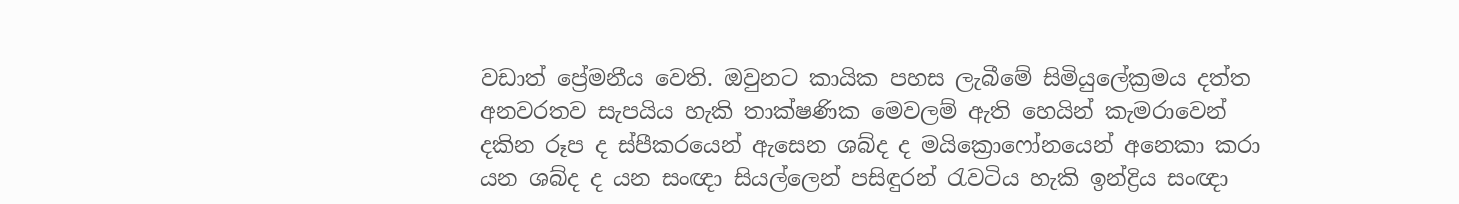වඩාත් ප්‍රේමනීය වෙති. ඔවුනට කායික පහස ලැබීමේ සිමියුලේක්‍රමය දත්ත අනවරතව සැපයිය හැකි තාක්ෂණික මෙවලම් ඇති හෙයින් කැමරාවෙන් දකින රූප ද ස්පීකරයෙන් ඇසෙන ශබ්ද ද මයික්‍රොෆෝනයෙන් අනෙකා කරා යන ශබ්ද ද යන සංඥා සියල්ලෙන් පසිඳුරන් රැවටිය හැකි ඉන්ද්‍රිය සංඥා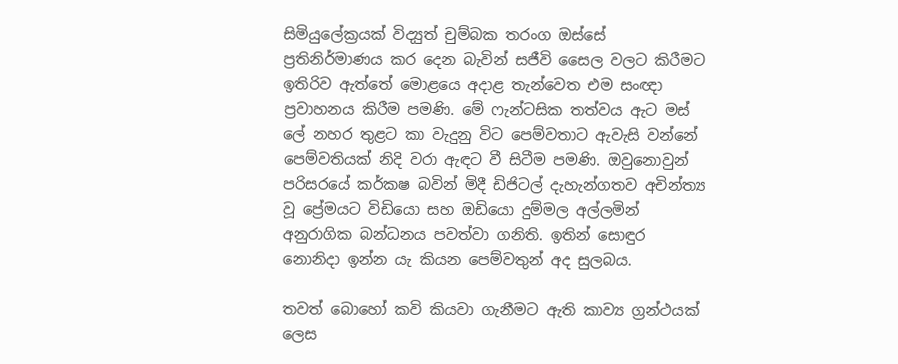සිමියුලේක්‍රයක් විද්‍යුත් චුම්බක තරංග ඔස්සේ ප්‍රතිනිර්මාණය කර දෙන බැවින් සජීවි සෛල වලට කිරීමට ඉතිරිව ඇත්තේ මොළයෙ අදාළ තැන්වෙත එම සංඥා ප්‍රවාහනය කිරීම පමණි. මේ ෆැන්ටසික තත්වය ඇට මස් ලේ නහර තුළට කා වැදුනු විට පෙම්වතාට ඇවැසි වන්නේ පෙම්වතියක් නිදි වරා ඇඳට වී සිටීම පමණි. ඔවුනොවුන් පරිසරයේ කර්කෂ බවින් මිදී ඩිජිටල් දැහැන්ගතව අචින්ත්‍ය වූ ප්‍රේමයට විඩියො සහ ඔඩියො දුම්මල අල්ලමින් අනුරාගික බන්ධනය පවත්වා ගනිති. ඉතින් සොඳුර නොනිදා ඉන්න යැ කියන පෙම්වතුන් අද සුලබය.

තවත් බොහෝ කවි කියවා ගැනීමට ඇති කාව්‍ය ග්‍රන්ථයක් ලෙස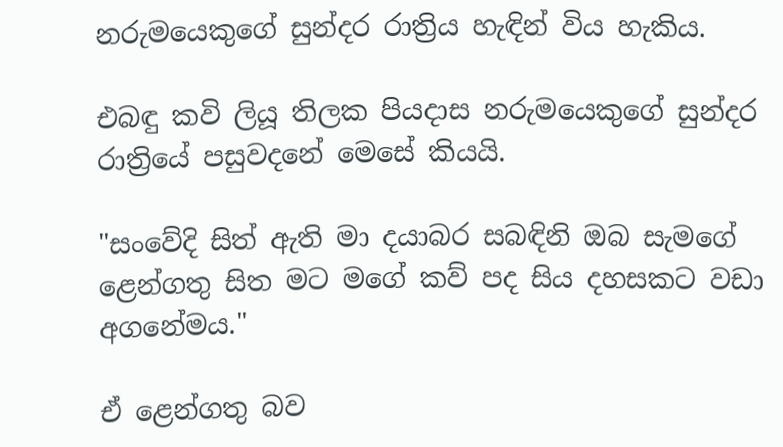නරුමයෙකුගේ සුන්දර රාත්‍රිය හැඳින් විය හැකිය.

එබඳු කවි ලියූ තිලක පියදාස නරුමයෙකුගේ සුන්දර රාත්‍රියේ පසුවදනේ මෙසේ කියයි.

"සංවේදි සිත් ඇති මා දයාබර සබඳිනි ඔබ සැමගේ ළෙන්ගතු සිත මට මගේ කව් පද සිය දහසකට වඩා අගනේමය."

ඒ ළෙන්ගතු බව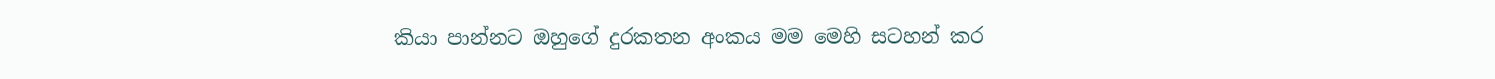කියා පාන්නට ඔහුගේ දුරකතන අංකය මම මෙහි සටහන් කර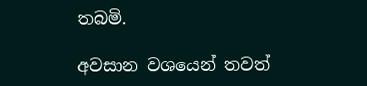තබමි.

අවසාන වශයෙන් තවත්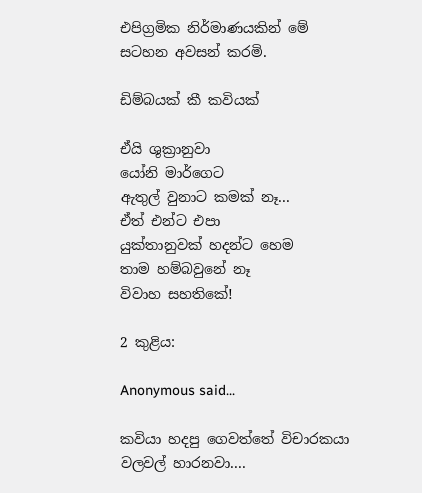එපිග්‍රමික නිර්මාණයකින් මේ සටහන අවසන් කරමි.

ඩිම්බයක් කී කවියක්

ඒයි ශුක්‍රානුවා
යෝනි මාර්ගෙට
ඇතුල් වුනාට කමක් නෑ...
ඒත් එන්ට එපා
යුක්තානුවක් හදන්ට හෙම
තාම හම්බවුනේ නෑ
විවාහ සහතිකේ!

2 කුළිය:

Anonymous said...

කවියා හදපු ගෙවත්තේ විචාරකයා වලවල් හාරනවා....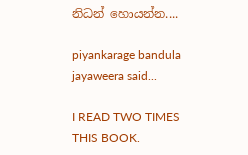නිධන් හොයන්න....

piyankarage bandula jayaweera said...

I READ TWO TIMES THIS BOOK.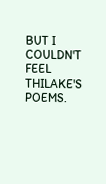BUT I COULDN'T FEEL THILAKE'S POEMS.